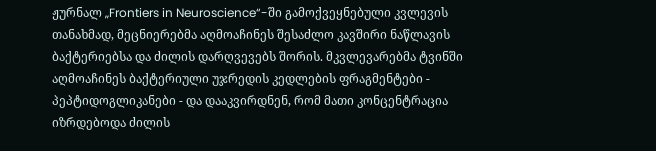ჟურნალ „Frontiers in Neuroscience“-ში გამოქვეყნებული კვლევის თანახმად, მეცნიერებმა აღმოაჩინეს შესაძლო კავშირი ნაწლავის ბაქტერიებსა და ძილის დარღვევებს შორის. მკვლევარებმა ტვინში აღმოაჩინეს ბაქტერიული უჯრედის კედლების ფრაგმენტები - პეპტიდოგლიკანები - და დააკვირდნენ, რომ მათი კონცენტრაცია იზრდებოდა ძილის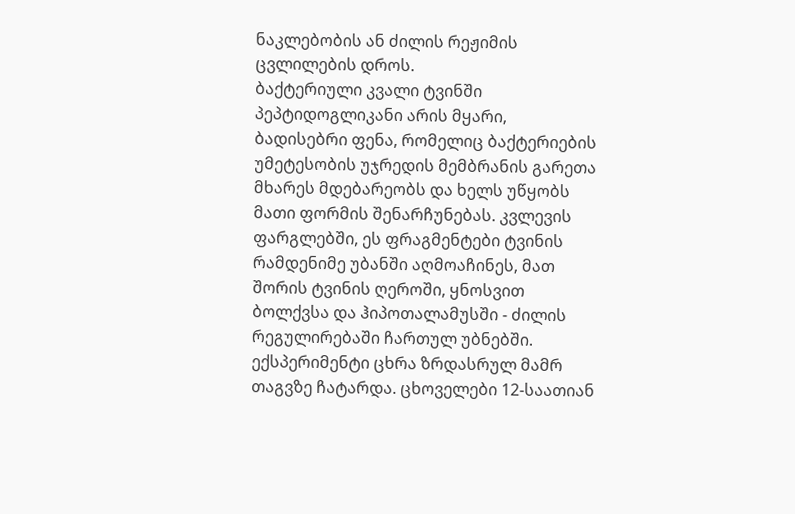ნაკლებობის ან ძილის რეჟიმის ცვლილების დროს.
ბაქტერიული კვალი ტვინში
პეპტიდოგლიკანი არის მყარი, ბადისებრი ფენა, რომელიც ბაქტერიების უმეტესობის უჯრედის მემბრანის გარეთა მხარეს მდებარეობს და ხელს უწყობს მათი ფორმის შენარჩუნებას. კვლევის ფარგლებში, ეს ფრაგმენტები ტვინის რამდენიმე უბანში აღმოაჩინეს, მათ შორის ტვინის ღეროში, ყნოსვით ბოლქვსა და ჰიპოთალამუსში - ძილის რეგულირებაში ჩართულ უბნებში. ექსპერიმენტი ცხრა ზრდასრულ მამრ თაგვზე ჩატარდა. ცხოველები 12-საათიან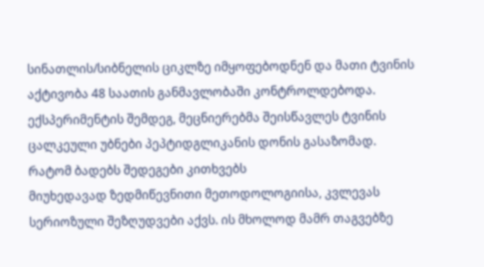სინათლის/სიბნელის ციკლზე იმყოფებოდნენ და მათი ტვინის აქტივობა 48 საათის განმავლობაში კონტროლდებოდა. ექსპერიმენტის შემდეგ, მეცნიერებმა შეისწავლეს ტვინის ცალკეული უბნები პეპტიდგლიკანის დონის გასაზომად.
რატომ ბადებს შედეგები კითხვებს
მიუხედავად ზედმიწევნითი მეთოდოლოგიისა, კვლევას სერიოზული შეზღუდვები აქვს. ის მხოლოდ მამრ თაგვებზე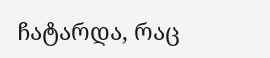ჩატარდა, რაც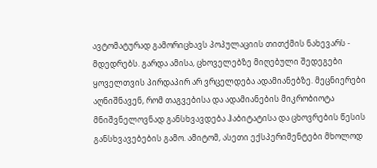ავტომატურად გამორიცხავს პოპულაციის თითქმის ნახევარს - მდედრებს. გარდა ამისა, ცხოველებზე მიღებული შედეგები ყოველთვის პირდაპირ არ ვრცელდება ადამიანებზე. მეცნიერები აღნიშნავენ, რომ თაგვებისა და ადამიანების მიკრობიოტა მნიშვნელოვნად განსხვავდება ჰაბიტატისა და ცხოვრების წესის განსხვავებების გამო. ამიტომ, ასეთი ექსპერიმენტები მხოლოდ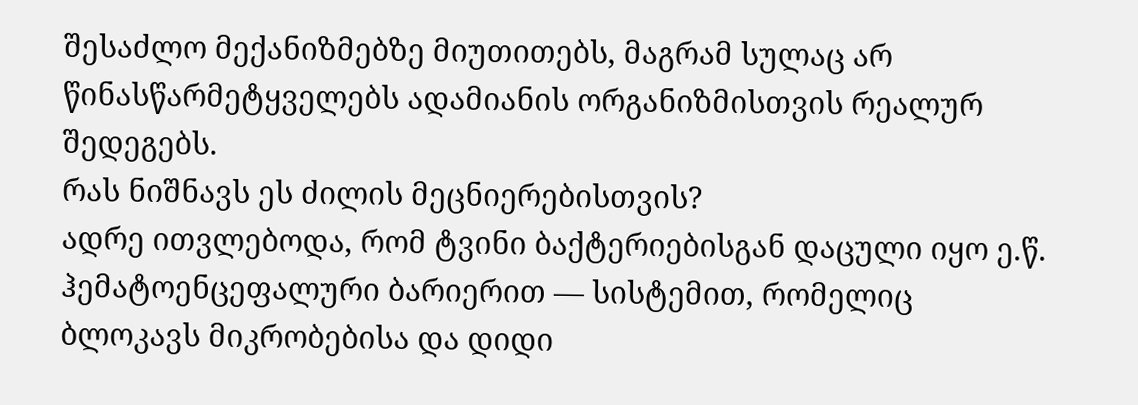შესაძლო მექანიზმებზე მიუთითებს, მაგრამ სულაც არ წინასწარმეტყველებს ადამიანის ორგანიზმისთვის რეალურ შედეგებს.
რას ნიშნავს ეს ძილის მეცნიერებისთვის?
ადრე ითვლებოდა, რომ ტვინი ბაქტერიებისგან დაცული იყო ე.წ. ჰემატოენცეფალური ბარიერით — სისტემით, რომელიც ბლოკავს მიკრობებისა და დიდი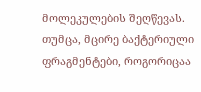მოლეკულების შეღწევას. თუმცა, მცირე ბაქტერიული ფრაგმენტები, როგორიცაა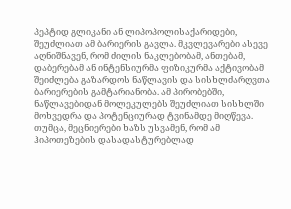პეპტიდ გლიკანი ან ლიპოპოლისაქარიდები, შეუძლიათ ამ ბარიერის გავლა. მკვლევარები ასევე აღნიშნავენ, რომ ძილის ნაკლებობამ, ანთებამ, დაბერებამ ან ინტენსიურმა ფიზიკურმა აქტივობამ შეიძლება გაზარდოს ნაწლავის და სისხლძარღვთა ბარიერების გამტარიანობა. ამ პირობებში, ნაწლავებიდან მოლეკულებს შეუძლიათ სისხლში მოხვედრა და პოტენციურად ტვინამდე მიღწევა. თუმცა, მეცნიერები ხაზს უსვამენ, რომ ამ ჰიპოთეზების დასადასტურებლად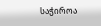საჭიროა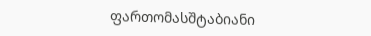ფართომასშტაბიანი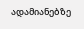ადამიანებზე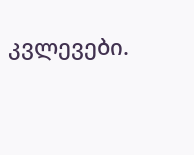კვლევები.